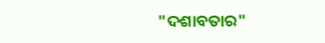"ଦଶାବତାର"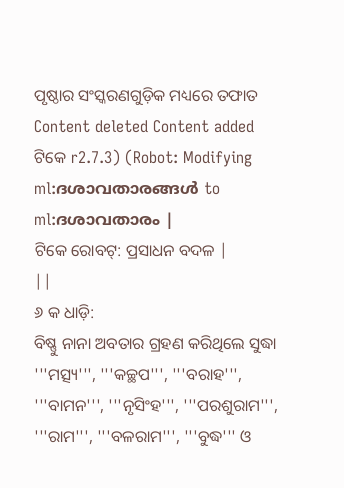ପୃଷ୍ଠାର ସଂସ୍କରଣଗୁଡ଼ିକ ମଧ୍ୟରେ ତଫାତ
Content deleted Content added
ଟିକେ r2.7.3) (Robot: Modifying ml:ദശാവതാരങ്ങൾ to ml:ദശാവതാരം |
ଟିକେ ରୋବଟ୍: ପ୍ରସାଧନ ବଦଳ |
||
୬ କ ଧାଡ଼ି:
ବିଷ୍ଣୁ ନାନା ଅବତାର ଗ୍ରହଣ କରିଥିଲେ ସୁଦ୍ଧା '''ମତ୍ସ୍ୟ''', '''କଚ୍ଛପ''', '''ବରାହ''', '''ବାମନ''', '''ନୃସିଂହ''', '''ପରଶୁରାମ''', '''ରାମ''', '''ବଳରାମ''', '''ବୁଦ୍ଧ''' ଓ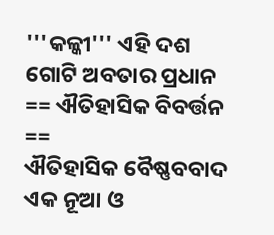'''କଳ୍କୀ''' ଏହି ଦଶ ଗୋଟି ଅବତାର ପ୍ରଧାନ
== ଐତିହାସିକ ବିବର୍ତ୍ତନ ==
ଐତିହାସିକ ବୈଷ୍ଣବବାଦ ଏକ ନୂଆ ଓ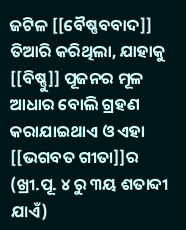ଜଟିଳ [[ବୈଷ୍ଣବବାଦ]] ତିଆରି କରିଥିଲା, ଯାହାକୁ [[ବିଷ୍ଣୁ]] ପୂଜନର ମୂଳ ଆଧାର ବୋଲି ଗ୍ରହଣ କରାଯାଇଥାଏ ଓ ଏହା [[ଭଗବତ ଗୀତା]]ର (ଖ୍ରୀ.ପୂ. ୪ ରୁ ୩ୟ ଶତାବ୍ଦୀ ଯାଏଁ)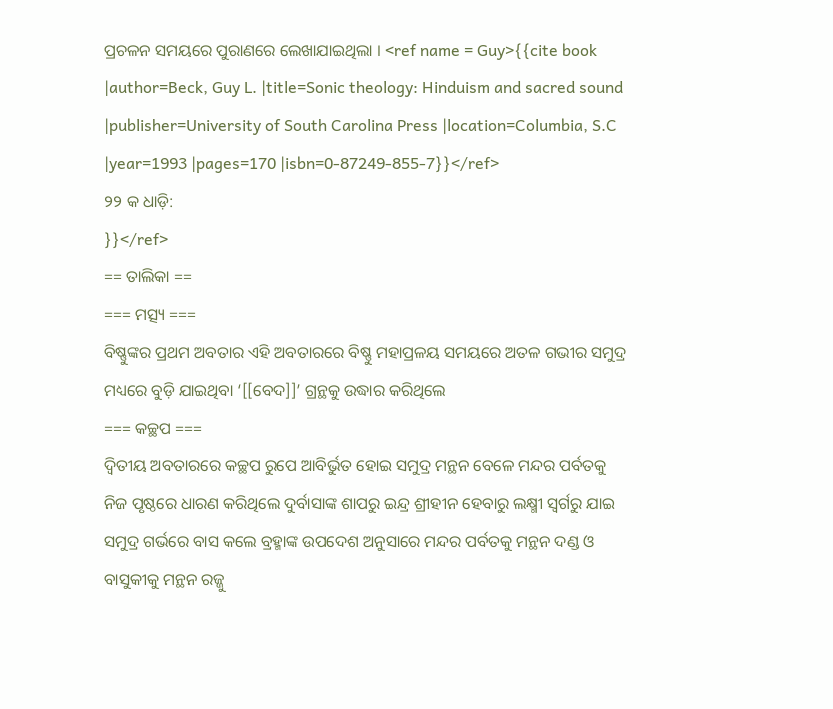ପ୍ରଚଳନ ସମୟରେ ପୁରାଣରେ ଲେଖାଯାଇଥିଲା । <ref name = Guy>{{cite book |author=Beck, Guy L. |title=Sonic theology: Hinduism and sacred sound |publisher=University of South Carolina Press |location=Columbia, S.C |year=1993 |pages=170 |isbn=0-87249-855-7}}</ref>
୨୨ କ ଧାଡ଼ି:
}}</ref>
== ତାଲିକା ==
=== ମତ୍ସ୍ୟ ===
ବିଷ୍ଣୁଙ୍କର ପ୍ରଥମ ଅବତାର ଏହି ଅବତାରରେ ବିଷ୍ଣୁ ମହାପ୍ରଳୟ ସମୟରେ ଅତଳ ଗଭୀର ସମୁଦ୍ର ମଧ୍ୟରେ ବୁଡ଼ି ଯାଇଥିବା ‘[[ବେଦ]]’ ଗ୍ରନ୍ଥକୁ ଉଦ୍ଧାର କରିଥିଲେ
=== କଚ୍ଛପ ===
ଦ୍ଵିତୀୟ ଅବତାରରେ କଚ୍ଛପ ରୁପେ ଆବିର୍ଭୁତ ହୋଇ ସମୁଦ୍ର ମନ୍ଥନ ବେଳେ ମନ୍ଦର ପର୍ବତକୁ ନିଜ ପୃଷ୍ଠରେ ଧାରଣ କରିଥିଲେ ଦୁର୍ବାସାଙ୍କ ଶାପରୁ ଇନ୍ଦ୍ର ଶ୍ରୀହୀନ ହେବାରୁ ଲକ୍ଷ୍ମୀ ସ୍ଵର୍ଗରୁ ଯାଇ ସମୁଦ୍ର ଗର୍ଭରେ ବାସ କଲେ ବ୍ରହ୍ମାଙ୍କ ଉପଦେଶ ଅନୁସାରେ ମନ୍ଦର ପର୍ବତକୁ ମନ୍ଥନ ଦଣ୍ଡ ଓ ବାସୁକୀକୁ ମନ୍ଥନ ରଜ୍ଜୁ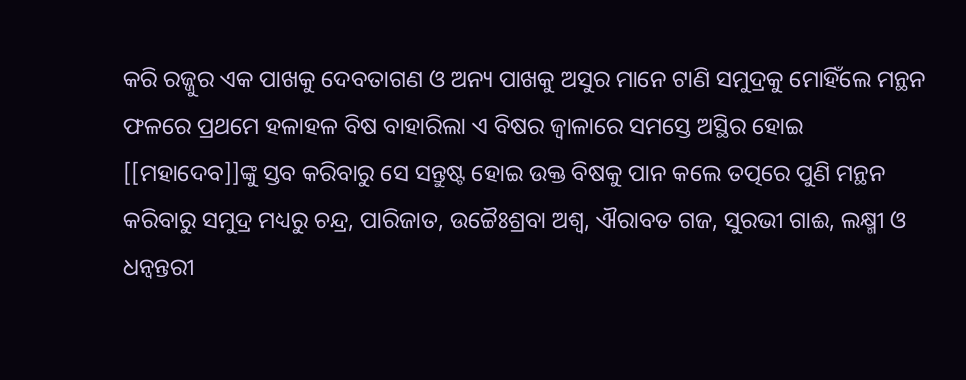କରି ରଜ୍ଜୁର ଏକ ପାଖକୁ ଦେବତାଗଣ ଓ ଅନ୍ୟ ପାଖକୁ ଅସୁର ମାନେ ଟାଣି ସମୁଦ୍ରକୁ ମୋହିଁଲେ ମନ୍ଥନ ଫଳରେ ପ୍ରଥମେ ହଳାହଳ ବିଷ ବାହାରିଲା ଏ ବିଷର ଜ୍ଵାଳାରେ ସମସ୍ତେ ଅସ୍ଥିର ହୋଇ [[ମହାଦେବ]]ଙ୍କୁ ସ୍ତବ କରିବାରୁ ସେ ସନ୍ତୁଷ୍ଟ ହୋଇ ଉକ୍ତ ବିଷକୁ ପାନ କଲେ ତତ୍ପରେ ପୁଣି ମନ୍ଥନ କରିବାରୁ ସମୁଦ୍ର ମଧ୍ୟରୁ ଚନ୍ଦ୍ର, ପାରିଜାତ, ଉଚ୍ଚୈଃଶ୍ରବା ଅଶ୍ଵ, ଐରାବତ ଗଜ, ସୁରଭୀ ଗାଈ, ଲକ୍ଷ୍ମୀ ଓ ଧନ୍ଵନ୍ତରୀ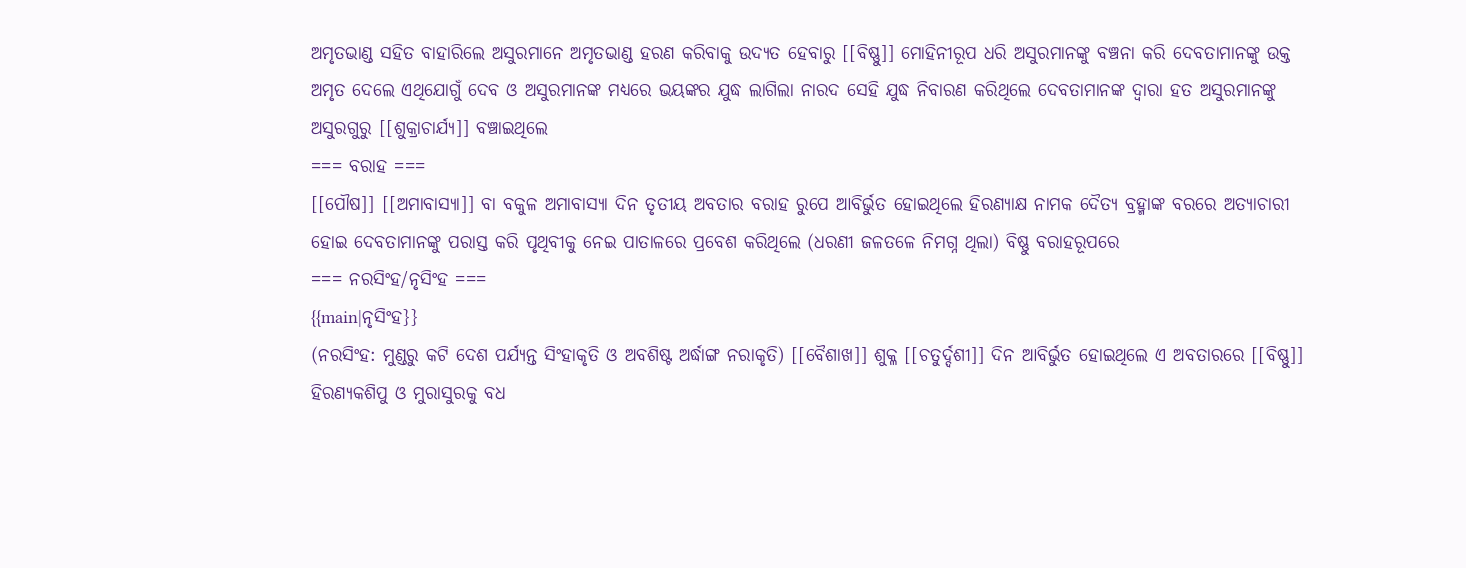ଅମୃତଭାଣ୍ଡ ସହିତ ବାହାରିଲେ ଅସୁରମାନେ ଅମୃତଭାଣ୍ଡ ହରଣ କରିବାକୁ ଉଦ୍ୟତ ହେବାରୁ [[ବିଷ୍ଣୁ]] ମୋହିନୀରୂପ ଧରି ଅସୁରମାନଙ୍କୁ ବଞ୍ଚନା କରି ଦେବତାମାନଙ୍କୁ ଉକ୍ତ ଅମୃତ ଦେଲେ ଏଥିଯୋଗୁଁ ଦେବ ଓ ଅସୁରମାନଙ୍କ ମଧ୍ୟରେ ଭୟଙ୍କର ଯୁଦ୍ଧ ଲାଗିଲା ନାରଦ ସେହି ଯୁଦ୍ଧ ନିବାରଣ କରିଥିଲେ ଦେବତାମାନଙ୍କ ଦ୍ଵାରା ହତ ଅସୁରମାନଙ୍କୁ ଅସୁରଗୁରୁ [[ଶୁକ୍ରାଚାର୍ଯ୍ୟ]] ବଞ୍ଚାଇଥିଲେ
=== ବରାହ ===
[[ପୌଷ]] [[ଅମାବାସ୍ୟା]] ବା ବକୁଳ ଅମାବାସ୍ୟା ଦିନ ତୃତୀୟ ଅବତାର ବରାହ ରୁପେ ଆବିର୍ଭୁତ ହୋଇଥିଲେ ହିରଣ୍ୟାକ୍ଷ ନାମକ ଦୈତ୍ୟ ବ୍ରହ୍ମାଙ୍କ ବରରେ ଅତ୍ୟାଚାରୀ ହୋଇ ଦେବତାମାନଙ୍କୁ ପରାସ୍ତ କରି ପୃଥିବୀକୁ ନେଇ ପାତାଳରେ ପ୍ରବେଶ କରିଥିଲେ (ଧରଣୀ ଜଳତଳେ ନିମଗ୍ନ ଥିଲା) ବିଷ୍ଣୁ ବରାହରୂପରେ
=== ନରସିଂହ/ନୃସିଂହ ===
{{main|ନୃସିଂହ}}
(ନରସିଂହ: ମୁଣ୍ଡରୁ କଟି ଦେଶ ପର୍ଯ୍ୟନ୍ତ ସିଂହାକୃତି ଓ ଅବଶିଷ୍ଟ ଅର୍ଦ୍ଧାଙ୍ଗ ନରାକୃତି) [[ବୈଶାଖ]] ଶୁକ୍ଳ [[ଚତୁର୍ଦ୍ଦଶୀ]] ଦିନ ଆବିର୍ଭୁତ ହୋଇଥିଲେ ଏ ଅବତାରରେ [[ବିଷ୍ଣୁ]] ହିରଣ୍ୟକଶିପୁ ଓ ମୁରାସୁରକୁ ବଧ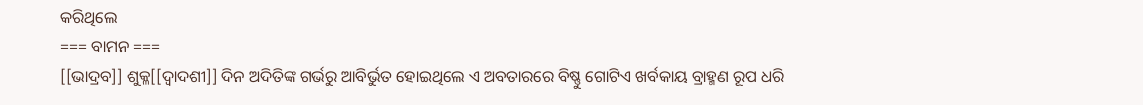କରିଥିଲେ
=== ବାମନ ===
[[ଭାଦ୍ରବ]] ଶୁକ୍ଳ[[ଦ୍ଵାଦଶୀ]] ଦିନ ଅଦିତିଙ୍କ ଗର୍ଭରୁ ଆବିର୍ଭୁତ ହୋଇଥିଲେ ଏ ଅବତାରରେ ବିଷ୍ଣୁ ଗୋଟିଏ ଖର୍ବକାୟ ବ୍ରାହ୍ମଣ ରୂପ ଧରି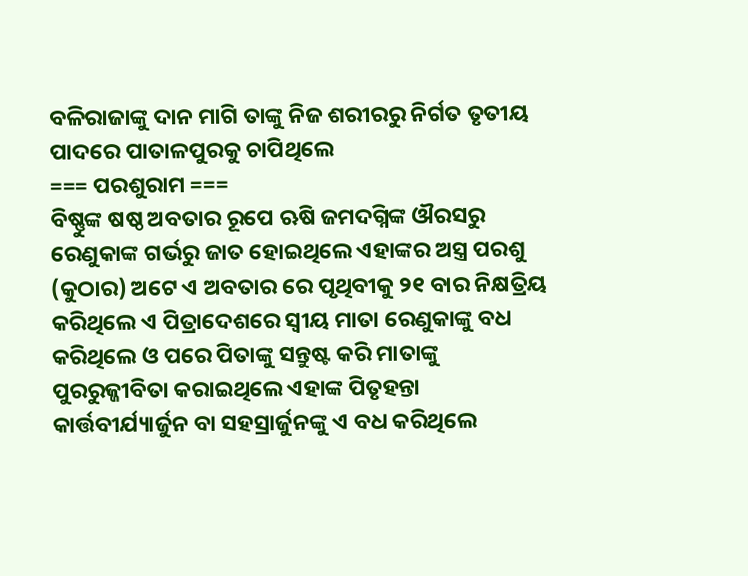ବଳିରାଜାଙ୍କୁ ଦାନ ମାଗି ତାଙ୍କୁ ନିଜ ଶରୀରରୁ ନିର୍ଗତ ତୃତୀୟ ପାଦରେ ପାତାଳପୁରକୁ ଚାପିଥିଲେ
=== ପରଶୁରାମ ===
ବିଷ୍ଣୁଙ୍କ ଷଷ୍ଠ ଅବତାର ରୂପେ ଋଷି ଜମଦଗ୍ନିଙ୍କ ଔରସରୁ ରେଣୁକାଙ୍କ ଗର୍ଭରୁ ଜାତ ହୋଇଥିଲେ ଏହାଙ୍କର ଅସ୍ତ୍ର ପରଶୁ (କୁଠାର) ଅଟେ ଏ ଅବତାର ରେ ପୃଥିବୀକୁ ୨୧ ବାର ନିକ୍ଷତ୍ରିୟ କରିଥିଲେ ଏ ପିତ୍ରାଦେଶରେ ସ୍ଵୀୟ ମାତା ରେଣୁକାଙ୍କୁ ବଧ କରିଥିଲେ ଓ ପରେ ପିତାଙ୍କୁ ସନ୍ତୁଷ୍ଟ କରି ମାତାଙ୍କୁ ପୁରରୁଜ୍ଜୀବିତା କରାଇଥିଲେ ଏହାଙ୍କ ପିତୃହନ୍ତା କାର୍ତ୍ତବୀର୍ଯ୍ୟାର୍ଜୁନ ବା ସହସ୍ରାର୍ଜୁନଙ୍କୁ ଏ ବଧ କରିଥିଲେ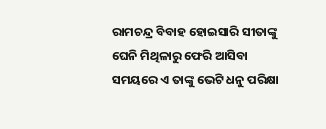ରାମଚନ୍ଦ୍ର ବିବାହ ହୋଇସାରି ସୀତାଙ୍କୁ ଘେନି ମିଥିଳାରୁ ଫେରି ଆସିବା ସମୟରେ ଏ ତାଙ୍କୁ ଭେଟି ଧନୁ ପରିକ୍ଷା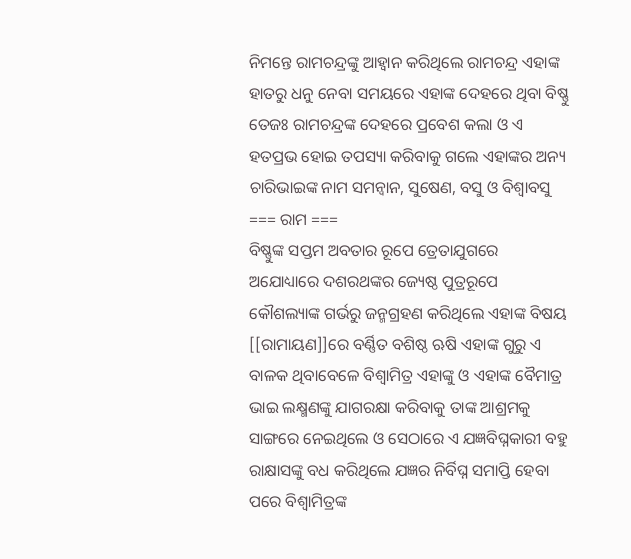ନିମନ୍ତେ ରାମଚନ୍ଦ୍ରଙ୍କୁ ଆହ୍ଵାନ କରିଥିଲେ ରାମଚନ୍ଦ୍ର ଏହାଙ୍କ ହାତରୁ ଧନୁ ନେବା ସମୟରେ ଏହାଙ୍କ ଦେହରେ ଥିବା ବିଷ୍ଣୁ ତେଜଃ ରାମଚନ୍ଦ୍ରଙ୍କ ଦେହରେ ପ୍ରବେଶ କଲା ଓ ଏ ହତପ୍ରଭ ହୋଇ ତପସ୍ୟା କରିବାକୁ ଗଲେ ଏହାଙ୍କର ଅନ୍ୟ ଚାରିଭାଇଙ୍କ ନାମ ସମନ୍ଵାନ, ସୁଷେଣ, ବସୁ ଓ ବିଶ୍ଵାବସୁ
=== ରାମ ===
ବିଷ୍ଣୁଙ୍କ ସପ୍ତମ ଅବତାର ରୂପେ ତ୍ରେତାଯୁଗରେ ଅଯୋଧ୍ୟାରେ ଦଶରଥଙ୍କର ଜ୍ୟେଷ୍ଠ ପୁତ୍ରରୂପେ କୌଶଲ୍ୟାଙ୍କ ଗର୍ଭରୁ ଜନ୍ମଗ୍ରହଣ କରିଥିଲେ ଏହାଙ୍କ ବିଷୟ [[ରାମାୟଣ]]ରେ ବର୍ଣ୍ଣିତ ବଶିଷ୍ଠ ଋଷି ଏହାଙ୍କ ଗୁରୁ ଏ ବାଳକ ଥିବାବେଳେ ବିଶ୍ଵାମିତ୍ର ଏହାଙ୍କୁ ଓ ଏହାଙ୍କ ବୈମାତ୍ର ଭାଇ ଲକ୍ଷ୍ମଣଙ୍କୁ ଯାଗରକ୍ଷା କରିବାକୁ ତାଙ୍କ ଆଶ୍ରମକୁ ସାଙ୍ଗରେ ନେଇଥିଲେ ଓ ସେଠାରେ ଏ ଯଜ୍ଞବିଘ୍ନକାରୀ ବହୁ ରାକ୍ଷାସଙ୍କୁ ବଧ କରିଥିଲେ ଯଜ୍ଞର ନିର୍ବିଘ୍ନ ସମାପ୍ତି ହେବା ପରେ ବିଶ୍ଵାମିତ୍ରଙ୍କ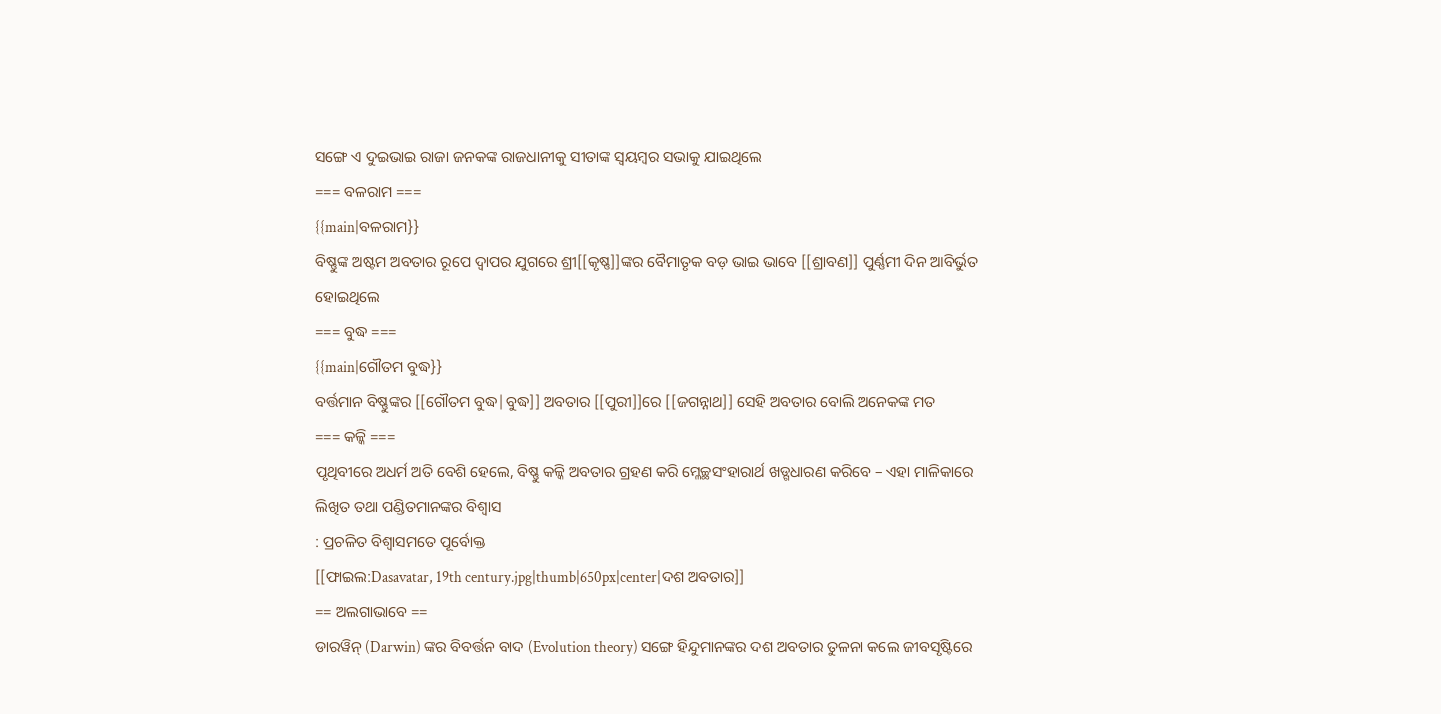ସଙ୍ଗେ ଏ ଦୁଇଭାଇ ରାଜା ଜନକଙ୍କ ରାଜଧାନୀକୁ ସୀତାଙ୍କ ସ୍ଵୟମ୍ବର ସଭାକୁ ଯାଇଥିଲେ
=== ବଳରାମ ===
{{main|ବଳରାମ}}
ବିଷ୍ଣୁଙ୍କ ଅଷ୍ଟମ ଅବତାର ରୂପେ ଦ୍ଵାପର ଯୁଗରେ ଶ୍ରୀ[[କୃଷ୍ଣ]]ଙ୍କର ବୈମାତୃକ ବଡ଼ ଭାଇ ଭାବେ [[ଶ୍ରାବଣ]] ପୁର୍ଣ୍ଣମୀ ଦିନ ଆବିର୍ଭୁତ ହୋଇଥିଲେ
=== ବୁଦ୍ଧ ===
{{main|ଗୌତମ ବୁଦ୍ଧ}}
ବର୍ତ୍ତମାନ ବିଷ୍ଣୁଙ୍କର [[ଗୌତମ ବୁଦ୍ଧ|ବୁଦ୍ଧ]] ଅବତାର [[ପୁରୀ]]ରେ [[ଜଗନ୍ନାଥ]] ସେହି ଅବତାର ବୋଲି ଅନେକଙ୍କ ମତ
=== କଳ୍କି ===
ପୃଥିବୀରେ ଅଧର୍ମ ଅତି ବେଶି ହେଲେ, ବିଷ୍ଣୁ କଳ୍କି ଅବତାର ଗ୍ରହଣ କରି ମ୍ଳେଚ୍ଛସଂହାରାର୍ଥ ଖଡ୍ଗଧାରଣ କରିବେ – ଏହା ମାଳିକାରେ ଲିଖିତ ତଥା ପଣ୍ଡିତମାନଙ୍କର ବିଶ୍ଵାସ
: ପ୍ରଚଳିତ ବିଶ୍ଵାସମତେ ପୂର୍ବୋକ୍ତ
[[ଫାଇଲ:Dasavatar, 19th century.jpg|thumb|650px|center|ଦଶ ଅବତାର]]
== ଅଲଗାଭାବେ ==
ଡାରୱିନ୍ (Darwin) ଙ୍କର ବିବର୍ତ୍ତନ ବାଦ (Evolution theory) ସଙ୍ଗେ ହିନ୍ଦୁମାନଙ୍କର ଦଶ ଅବତାର ତୁଳନା କଲେ ଜୀବସୃଷ୍ଟିରେ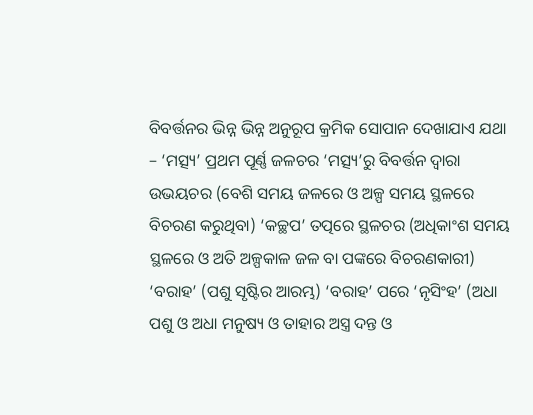ବିବର୍ତ୍ତନର ଭିନ୍ନ ଭିନ୍ନ ଅନୁରୂପ କ୍ରମିକ ସୋପାନ ଦେଖାଯାଏ ଯଥା – ‘ମତ୍ସ୍ୟ’ ପ୍ରଥମ ପୂର୍ଣ୍ଣ ଜଳଚର ‘ମତ୍ସ୍ୟ’ରୁ ବିବର୍ତ୍ତନ ଦ୍ବାରା ଉଭୟଚର (ବେଶି ସମୟ ଜଳରେ ଓ ଅଳ୍ପ ସମୟ ସ୍ଥଳରେ ବିଚରଣ କରୁଥିବା) ‘କଚ୍ଛପ’ ତତ୍ପରେ ସ୍ଥଳଚର (ଅଧିକାଂଶ ସମୟ ସ୍ଥଳରେ ଓ ଅତି ଅଳ୍ପକାଳ ଜଳ ବା ପଙ୍କରେ ବିଚରଣକାରୀ) ‘ବରାହ’ (ପଶୁ ସୃଷ୍ଟିର ଆରମ୍ଭ) ‘ବରାହ’ ପରେ ‘ନୃସିଂହ’ (ଅଧା ପଶୁ ଓ ଅଧା ମନୁଷ୍ୟ ଓ ତାହାର ଅସ୍ତ୍ର ଦନ୍ତ ଓ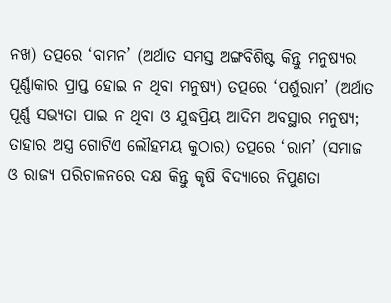ନଖ) ତତ୍ପରେ ‘ବାମନ’ (ଅର୍ଥାତ ସମସ୍ତ ଅଙ୍ଗବିଶିଷ୍ଟ କିନ୍ତୁ ମନୁଷ୍ୟର ପୂର୍ଣ୍ଣାକାର ପ୍ରାପ୍ତ ହୋଇ ନ ଥିବା ମନୁଷ୍ୟ) ତତ୍ପରେ ‘ପର୍ଶୁରାମ’ (ଅର୍ଥାତ ପୂର୍ଣ୍ଣ ସଭ୍ୟତା ପାଇ ନ ଥିବା ଓ ଯୁଦ୍ଧପ୍ରିୟ ଆଦିମ ଅବସ୍ଥାର ମନୁଷ୍ୟ; ତାହାର ଅସ୍ତ୍ର ଗୋଟିଏ ଲୌହମୟ କୁଠାର) ତତ୍ପରେ ‘ରାମ’ (ସମାଜ ଓ ରାଜ୍ୟ ପରିଚାଳନରେ ଦକ୍ଷ କିନ୍ତୁ କୃଷି ବିଦ୍ୟାରେ ନିପୁଣତା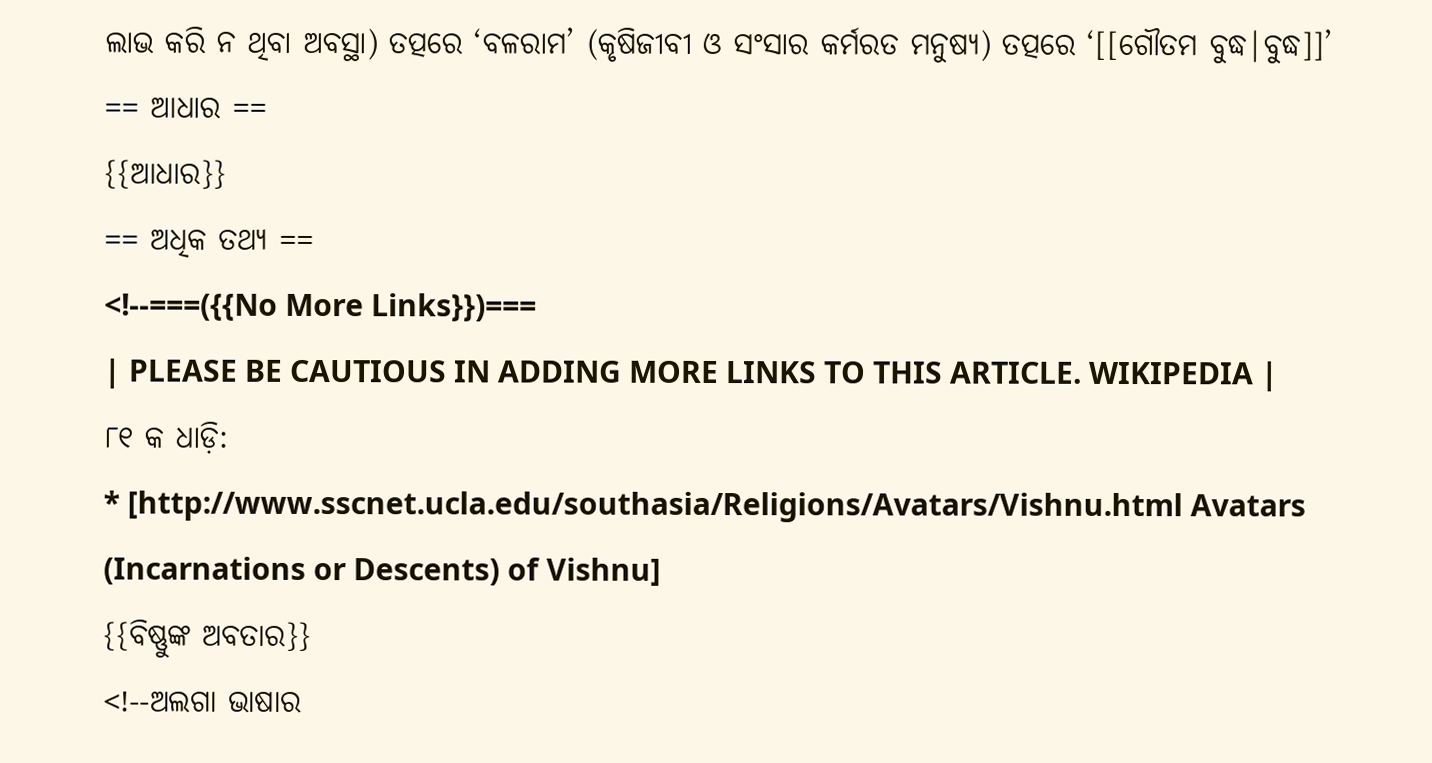ଲାଭ କରି ନ ଥିବା ଅବସ୍ଥା) ତତ୍ପରେ ‘ବଳରାମ’ (କୃଷିଜୀବୀ ଓ ସଂସାର କର୍ମରତ ମନୁଷ୍ୟ) ତତ୍ପରେ ‘[[ଗୌତମ ବୁଦ୍ଧ|ବୁଦ୍ଧ]]’
== ଆଧାର ==
{{ଆଧାର}}
== ଅଧିକ ତଥ୍ୟ ==
<!--===({{No More Links}})===
| PLEASE BE CAUTIOUS IN ADDING MORE LINKS TO THIS ARTICLE. WIKIPEDIA |
୮୧ କ ଧାଡ଼ି:
* [http://www.sscnet.ucla.edu/southasia/Religions/Avatars/Vishnu.html Avatars (Incarnations or Descents) of Vishnu]
{{ବିଷ୍ଣୁଙ୍କ ଅବତାର}}
<!--ଅଲଗା ଭାଷାର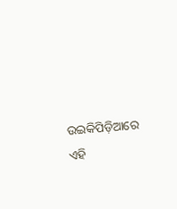ଉଇକିପିଡ଼ିଆରେ ଏହି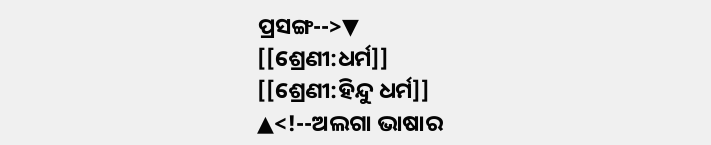ପ୍ରସଙ୍ଗ-->▼
[[ଶ୍ରେଣୀ:ଧର୍ମ]]
[[ଶ୍ରେଣୀ:ହିନ୍ଦୁ ଧର୍ମ]]
▲<!--ଅଲଗା ଭାଷାର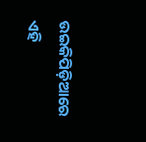ଉଇକିପିଡ଼ିଆରେ ଏହି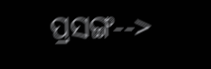ପ୍ରସଙ୍ଗ-->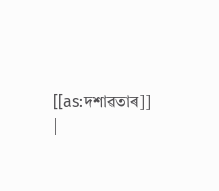[[as:দশাৱতাৰ]]
|